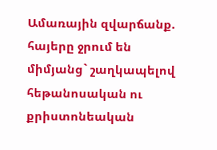Ամառային զվարճանք. հայերը ջրում են միմյանց` շաղկապելով հեթանոսական ու քրիստոնեական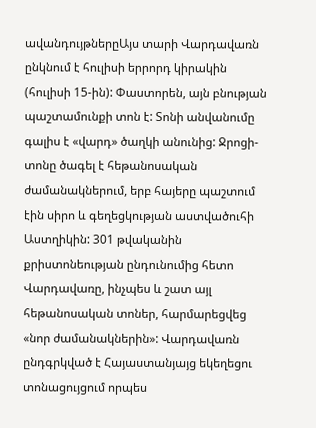ավանդույթներըԱյս տարի Վարդավառն ընկնում է հուլիսի երրորդ կիրակին (հուլիսի 15-ին): Փաստորեն, այն բնության պաշտամունքի տոն է: Տոնի անվանումը գալիս է «վարդ» ծաղկի անունից: Ջրոցի-տոնը ծագել է հեթանոսական ժամանակներում, երբ հայերը պաշտում էին սիրո և գեղեցկության աստվածուհի Աստղիկին: 301 թվականին քրիստոնեության ընդունումից հետո Վարդավառը, ինչպես և շատ այլ հեթանոսական տոներ, հարմարեցվեց «նոր ժամանակներին»: Վարդավառն ընդգրկված է Հայաստանյայց եկեղեցու տոնացույցում որպես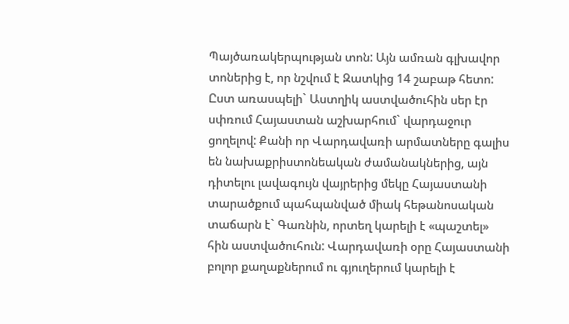Պայծառակերպության տոն: Այն ամռան գլխավոր տոներից է, որ նշվում է Զատկից 14 շաբաթ հետո: Ըստ առասպելի` Աստղիկ աստվածուհին սեր էր սփռում Հայաստան աշխարհում` վարդաջուր ցողելով: Քանի որ Վարդավառի արմատները գալիս են նախաքրիստոնեական ժամանակներից, այն դիտելու լավագույն վայրերից մեկը Հայաստանի տարածքում պահպանված միակ հեթանոսական տաճարն է` Գառնին, որտեղ կարելի է «պաշտել» հին աստվածուհուն: Վարդավառի օրը Հայաստանի բոլոր քաղաքներում ու գյուղերում կարելի է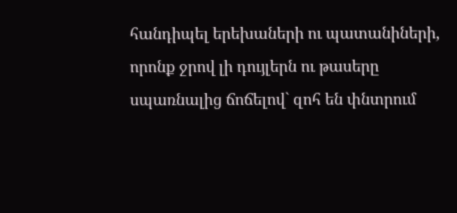հանդիպել երեխաների ու պատանիների, որոնք ջրով լի դույլերն ու թասերը սպառնալից ճոճելով` զոհ են փնտրում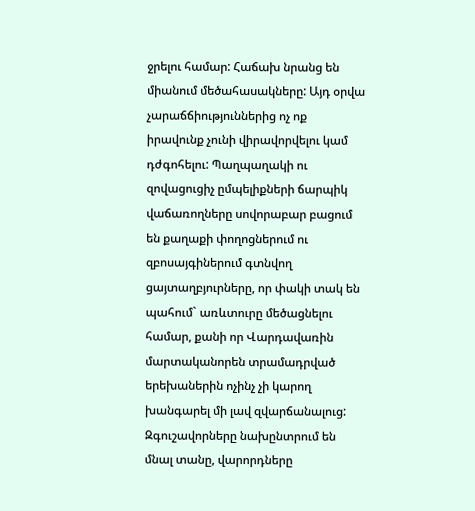ջրելու համար: Հաճախ նրանց են միանում մեծահասակները: Այդ օրվա չարաճճիություններից ոչ ոք իրավունք չունի վիրավորվելու կամ դժգոհելու: Պաղպաղակի ու զովացուցիչ ըմպելիքների ճարպիկ վաճառողները սովորաբար բացում են քաղաքի փողոցներում ու զբոսայգիներում գտնվող ցայտաղբյուրները, որ փակի տակ են պահում` առևտուրը մեծացնելու համար, քանի որ Վարդավառին մարտականորեն տրամադրված երեխաներին ոչինչ չի կարող խանգարել մի լավ զվարճանալուց: Զգուշավորները նախընտրում են մնալ տանը, վարորդները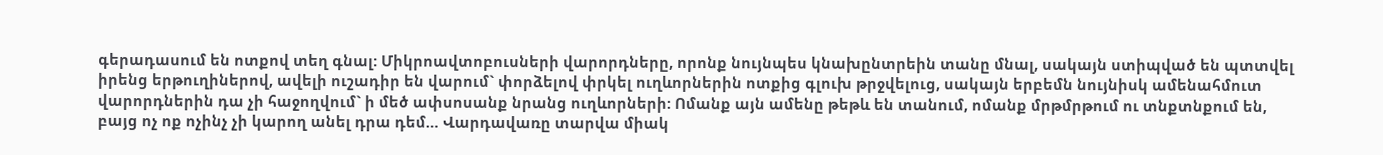գերադասում են ոտքով տեղ գնալ: Միկրոավտոբուսների վարորդները, որոնք նույնպես կնախընտրեին տանը մնալ, սակայն ստիպված են պտտվել իրենց երթուղիներով, ավելի ուշադիր են վարում` փորձելով փրկել ուղևորներին ոտքից գլուխ թրջվելուց, սակայն երբեմն նույնիսկ ամենահմուտ վարորդներին դա չի հաջողվում` ի մեծ ափսոսանք նրանց ուղևորների: Ոմանք այն ամենը թեթև են տանում, ոմանք մրթմրթում ու տնքտնքում են, բայց ոչ ոք ոչինչ չի կարող անել դրա դեմ… Վարդավառը տարվա միակ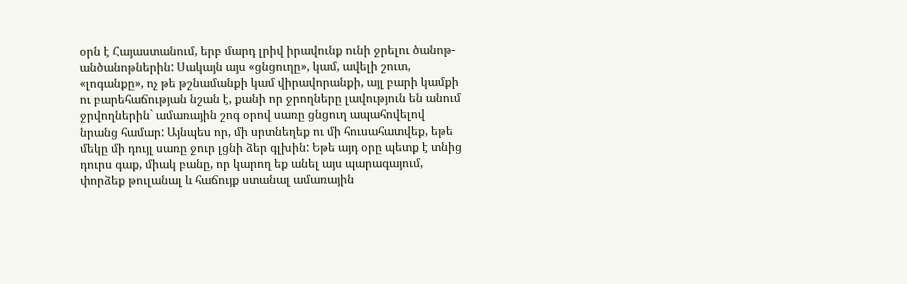օրն է Հայաստանում, երբ մարդ լրիվ իրավունք ունի ջրելու ծանոթ-անծանոթներին: Սակայն այս «ցնցուղը», կամ, ավելի շուտ, «լոգանքը», ոչ թե թշնամանքի կամ վիրավորանքի, այլ բարի կամքի ու բարեհաճության նշան է, քանի որ ջրողները լավություն են անում ջրվողներին` ամառային շոգ օրով սառը ցնցուղ ապահովելով նրանց համար: Այնպես որ, մի սրտնեղեք ու մի հուսահատվեք, եթե մեկը մի դույլ սառը ջուր լցնի ձեր գլխին: Եթե այդ օրը պետք է տնից դուրս գաք, միակ բանը, որ կարող եք անել այս պարագայում, փորձեք թուլանալ և հաճույք ստանալ ամառային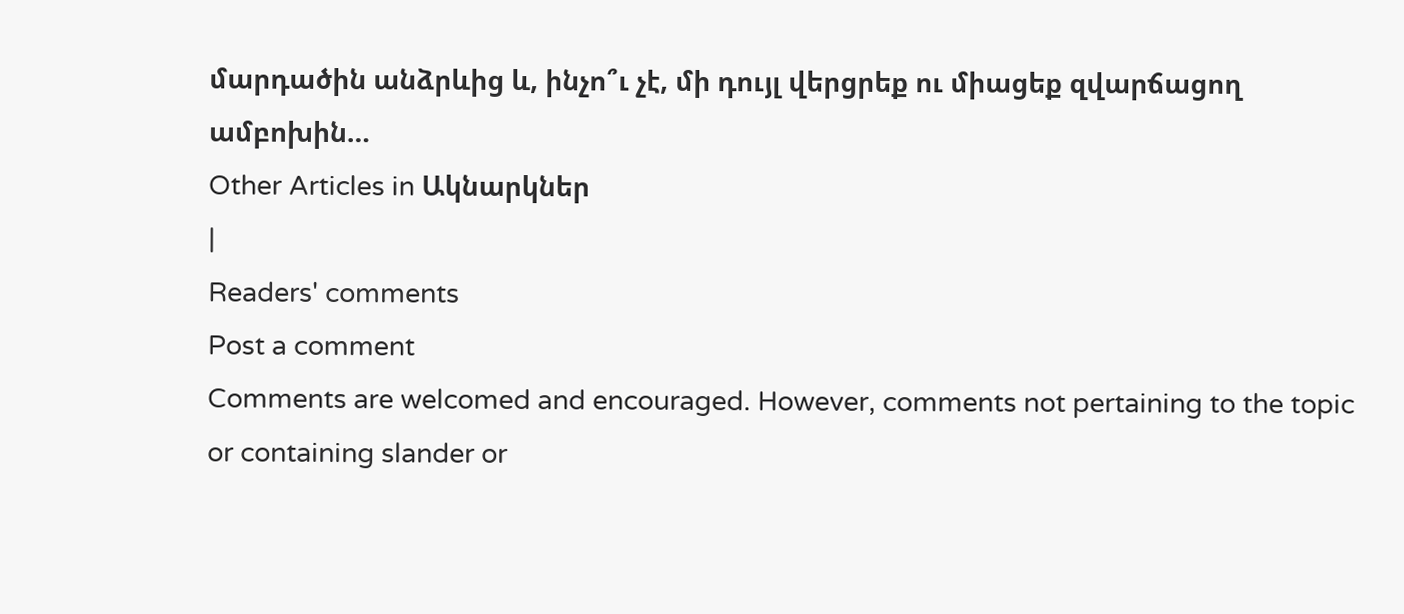մարդածին անձրևից և, ինչո՞ւ չէ, մի դույլ վերցրեք ու միացեք զվարճացող ամբոխին…
Other Articles in Ակնարկներ
|
Readers' comments
Post a comment
Comments are welcomed and encouraged. However, comments not pertaining to the topic or containing slander or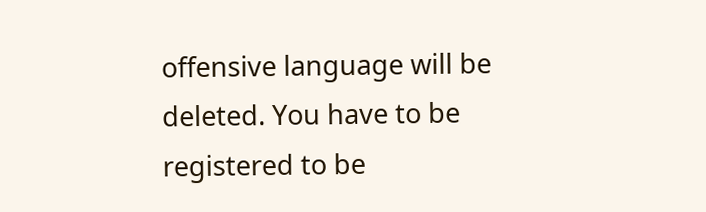offensive language will be deleted. You have to be registered to be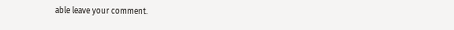able leave your comment.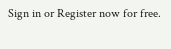Sign in or Register now for free.